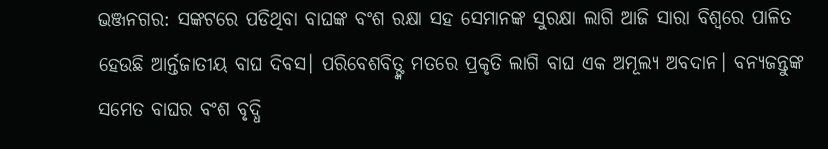ଭଞ୍ଜନଗର: ସଙ୍କଟରେ ପଡିଥିବା ବାଘଙ୍କ ବଂଶ ରକ୍ଷା ସହ ସେମାନଙ୍କ ସୁରକ୍ଷା ଲାଗି ଆଜି ସାରା ବିଶ୍ବରେ ପାଳିତ ହେଉଛି ଆର୍ନ୍ତଜାତୀୟ ବାଘ ଦିବସ। ପରିବେଶବିତ୍ଙ୍କ ମତରେ ପ୍ରକୃତି ଲାଗି ବାଘ ଏକ ଅମୂଲ୍ୟ ଅବଦାନ। ବନ୍ୟଜନ୍ତୁଙ୍କ ସମେତ ବାଘର ବଂଶ ବୃଦ୍ଧି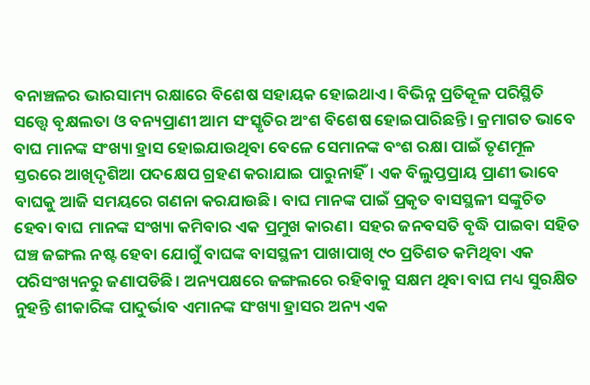ବନାଞ୍ଚଳର ଭାରସାମ୍ୟ ରକ୍ଷାରେ ବିଶେଷ ସହାୟକ ହୋଇଥାଏ। ବିଭିନ୍ନ ପ୍ରତିକୂଳ ପରିସ୍ଥିତି ସତ୍ତ୍ବେ ବୃକ୍ଷଲତା ଓ ବନ୍ୟପ୍ରାଣୀ ଆମ ସଂସ୍କୃତିର ଅଂଶ ବିଶେଷ ହୋଇପାରିଛନ୍ତି। କ୍ରମାଗତ ଭାବେ ବାଘ ମାନଙ୍କ ସଂଖ୍ୟା ହ୍ରାସ ହୋଇଯାଉଥିବା ବେଳେ ସେମାନଙ୍କ ବଂଶ ରକ୍ଷା ପାଇଁ ତୃଣମୂଳ ସ୍ତରରେ ଆଖିଦୃଶିଆ ପଦକ୍ଷେପ ଗ୍ରହଣ କରାଯାଇ ପାରୁନାହିଁ। ଏକ ବିଲୁପ୍ତପ୍ରାୟ ପ୍ରାଣୀ ଭାବେ ବାଘକୁ ଆଜି ସମୟରେ ଗଣନା କରଯାଉଛି। ବାଘ ମାନଙ୍କ ପାଇଁ ପ୍ରକୃତ ବାସସ୍ଥଳୀ ସଙ୍କୁଚିତ ହେବା ବାଘ ମାନଙ୍କ ସଂଖ୍ୟା କମିବାର ଏକ ପ୍ରମୁଖ କାରଣ। ସହର ଜନବସତି ବୃଦ୍ଧି ପାଇବା ସହିତ ଘଞ୍ଚ ଜଙ୍ଗଲ ନଷ୍ଟ ହେବା ଯୋଗୁଁ ବାଘଙ୍କ ବାସସ୍ଥଳୀ ପାଖାପାଖି ୯୦ ପ୍ରତିଶତ କମିଥିବା ଏକ ପରିସଂଖ୍ୟନରୁ ଜଣାପଡିଛି। ଅନ୍ୟପକ୍ଷରେ ଜଙ୍ଗଲରେ ରହିବାକୁ ସକ୍ଷମ ଥିବା ବାଘ ମଧ୍ୟ ସୁରକ୍ଷିତ ନୁହନ୍ତି ଶୀକାରିଙ୍କ ପାଦୁର୍ଭାବ ଏମାନଙ୍କ ସଂଖ୍ୟା ହ୍ରାସର ଅନ୍ୟ ଏକ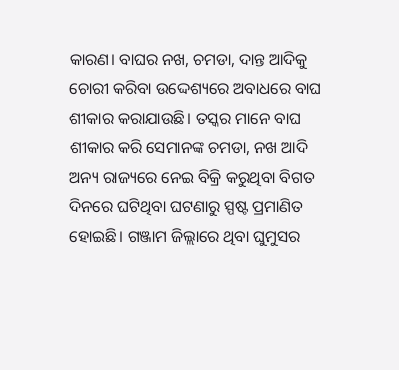କାରଣ। ବାଘର ନଖ, ଚମଡା, ଦାନ୍ତ ଆଦିକୁ ଚୋରୀ କରିବା ଉଦ୍ଦେଶ୍ୟରେ ଅବାଧରେ ବାଘ ଶୀକାର କରାଯାଉଛି। ତସ୍କର ମାନେ ବାଘ ଶୀକାର କରି ସେମାନଙ୍କ ଚମଡା, ନଖ ଆଦି ଅନ୍ୟ ରାଜ୍ୟରେ ନେଇ ବିକ୍ରି କରୁଥିବା ବିଗତ ଦିନରେ ଘଟିଥିବା ଘଟଣାରୁ ସ୍ପଷ୍ଟ ପ୍ରମାଣିତ ହୋଇଛି। ଗଞ୍ଜାମ ଜିଲ୍ଲାରେ ଥିବା ଘୁମୁସର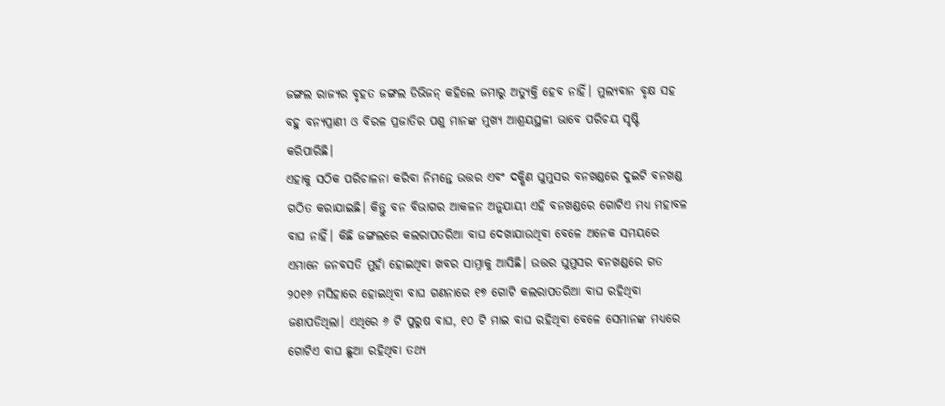ଜଙ୍ଗଲ ରାଜ୍ୟର ବୃହତ ଜଙ୍ଗଲ ଡିଭିଜନ୍ କହିଲେ ଜମାରୁ ଅତ୍ୟୁକ୍ତି ହେବ ନାହିଁ। ମୁଲ୍ୟବାନ ବୃକ୍ଷ ସହ ବହୁ ବନ୍ୟପ୍ରାଣୀ ଓ ବିରଳ ପ୍ରଜାତିର ପଶୁ ମାନଙ୍କ ମୁଖ୍ୟ ଆଶ୍ରୟସ୍ଥଳୀ ଭାବେ ପରିଚୟ ସୃଷ୍ଟି କରିପାରିଛି।
ଏହାକୁ ସଠିକ ପରିଚାଳନା କରିବା ନିମନ୍ତେ ଉତ୍ତର ଏବଂ ଦକ୍ଷିଣ ଘୁମୁସର ବନଖଣ୍ଡରେ ଦୁଇଟି ବନଖଣ୍ଡ ଗଠିତ କରାଯାଇଛି। କିନ୍ତୁ ବନ ବିଭାଗର ଆକଳନ ଅନୁଯାୟୀ ଏହି ବନଖଣ୍ଡରେ ଗୋଟିଏ ମଧ୍ୟ ମହାବଳ ବାଘ ନାହିଁ। କିଛି ଜଙ୍ଗଲରେ କଲରାପତରିଆ ବାଘ ଦେଖାଯାଉଥିବା ବେଳେ ଅନେକ ସମୟରେ ଏମାନେ ଜନବସତି ମୁହାଁ ହୋଇଥିବା ଖବର ସାମ୍ନାକୁ ଆସିଛି। ଉତ୍ତର ଘୁମୁସର ବନଖଣ୍ଡରେ ଗତ ୨୦୧୬ ମସିହାରେ ହୋଇଥିବା ବାଘ ଗଣନାରେ ୧୭ ଗୋଟି କଲରାପତରିଆ ବାଘ ରହିଥିବା ଜଣାପଡିଥିଲା। ଏଥିରେ ୬ ଟି ପୁରୁଷ ବାଘ, ୧୦ ଟି ମାଇ ବାଘ ରହିଥିବା ବେଳେ ସେମାନଙ୍କ ମଧ୍ୟରେ ଗୋଟିଏ ବାଘ ଛୁଆ ରହିଥିବା ତଥ୍ୟ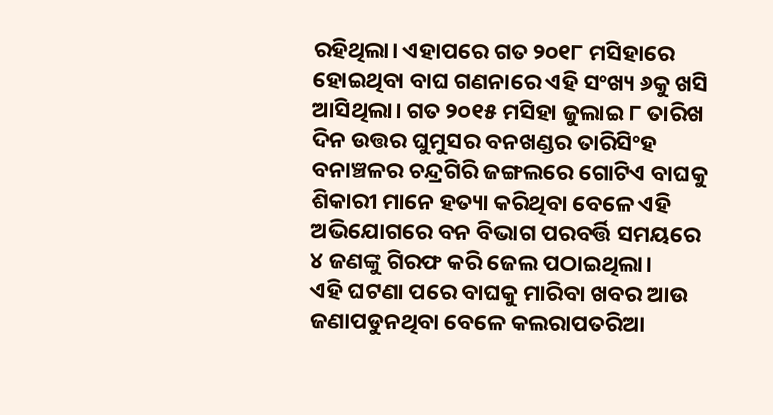ରହିଥିଲା। ଏହାପରେ ଗତ ୨୦୧୮ ମସିହାରେ ହୋଇଥିବା ବାଘ ଗଣନାରେ ଏହି ସଂଖ୍ୟ ୬କୁ ଖସି ଆସିଥିଲା। ଗତ ୨୦୧୫ ମସିହା ଜୁଲାଇ ୮ ତାରିଖ ଦିନ ଉତ୍ତର ଘୁମୁସର ବନଖଣ୍ଡର ତାରିସିଂହ ବନାଞ୍ଚଳର ଚନ୍ଦ୍ରଗିରି ଜଙ୍ଗଲରେ ଗୋଟିଏ ବାଘକୁ ଶିକାରୀ ମାନେ ହତ୍ୟା କରିଥିବା ବେଳେ ଏହି ଅଭିଯୋଗରେ ବନ ବିଭାଗ ପରବର୍ତ୍ତି ସମୟରେ ୪ ଜଣଙ୍କୁ ଗିରଫ କରି ଜେଲ ପଠାଇଥିଲା।
ଏହି ଘଟଣା ପରେ ବାଘକୁ ମାରିବା ଖବର ଆଉ ଜଣାପଡୁନଥିବା ବେଳେ କଲରାପତରିଆ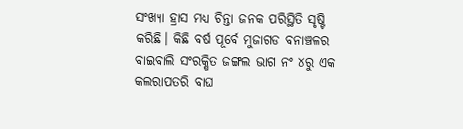ସଂଖ୍ୟା ହ୍ରାସ ମଧ୍ୟ ଚିନ୍ତା ଜନକ ପରିସ୍ଥିତି ସୃଷ୍ଟି କରିଛି। କିଛି ବର୍ଷ ପୂର୍ବେ ମୁଜାଗଡ ବନାଞ୍ଚଳର ବାଇବାଲି ସଂରକ୍ଷିତ ଜଙ୍ଗଲ ଭାଗ ନଂ ୪ରୁ ଏକ କଲରାପତରି ବାଘ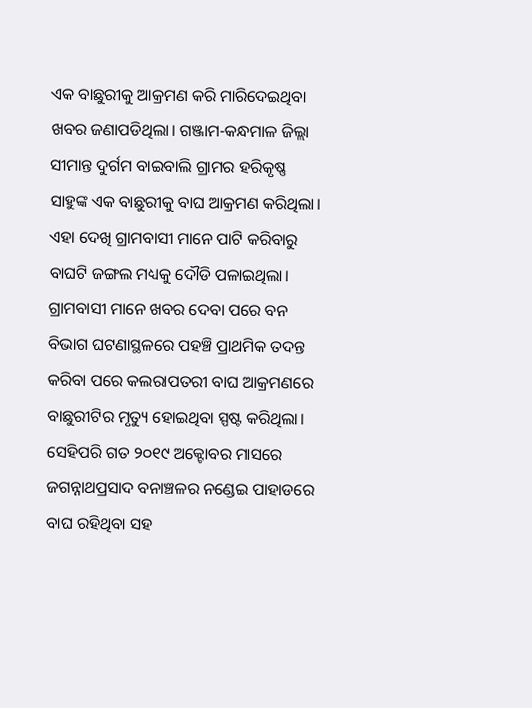ଏକ ବାଛୁରୀକୁ ଆକ୍ରମଣ କରି ମାରିଦେଇଥିବା ଖବର ଜଣାପଡିଥିଲା। ଗଞ୍ଜାମ-କନ୍ଧମାଳ ଜିଲ୍ଲା ସୀମାନ୍ତ ଦୁର୍ଗମ ବାଇବାଲି ଗ୍ରାମର ହରିକୃଷ୍ଣ ସାହୁଙ୍କ ଏକ ବାଛୁରୀକୁ ବାଘ ଆକ୍ରମଣ କରିଥିଲା। ଏହା ଦେଖି ଗ୍ରାମବାସୀ ମାନେ ପାଟି କରିବାରୁ ବାଘଟି ଜଙ୍ଗଲ ମଧ୍ୟକୁ ଦୌଡି ପଳାଇଥିଲା। ଗ୍ରାମବାସୀ ମାନେ ଖବର ଦେବା ପରେ ବନ ବିଭାଗ ଘଟଣାସ୍ଥଳରେ ପହଞ୍ଚି ପ୍ରାଥମିକ ତଦନ୍ତ କରିବା ପରେ କଲରାପତରୀ ବାଘ ଆକ୍ରମଣରେ ବାଛୁରୀଟିର ମୃତ୍ୟୁ ହୋଇଥିବା ସ୍ପଷ୍ଟ କରିଥିଲା।
ସେହିପରି ଗତ ୨୦୧୯ ଅକ୍ଟୋବର ମାସରେ ଜଗନ୍ନାଥପ୍ରସାଦ ବନାଞ୍ଚଳର ନଣ୍ଡେଇ ପାହାଡରେ ବାଘ ରହିଥିବା ସହ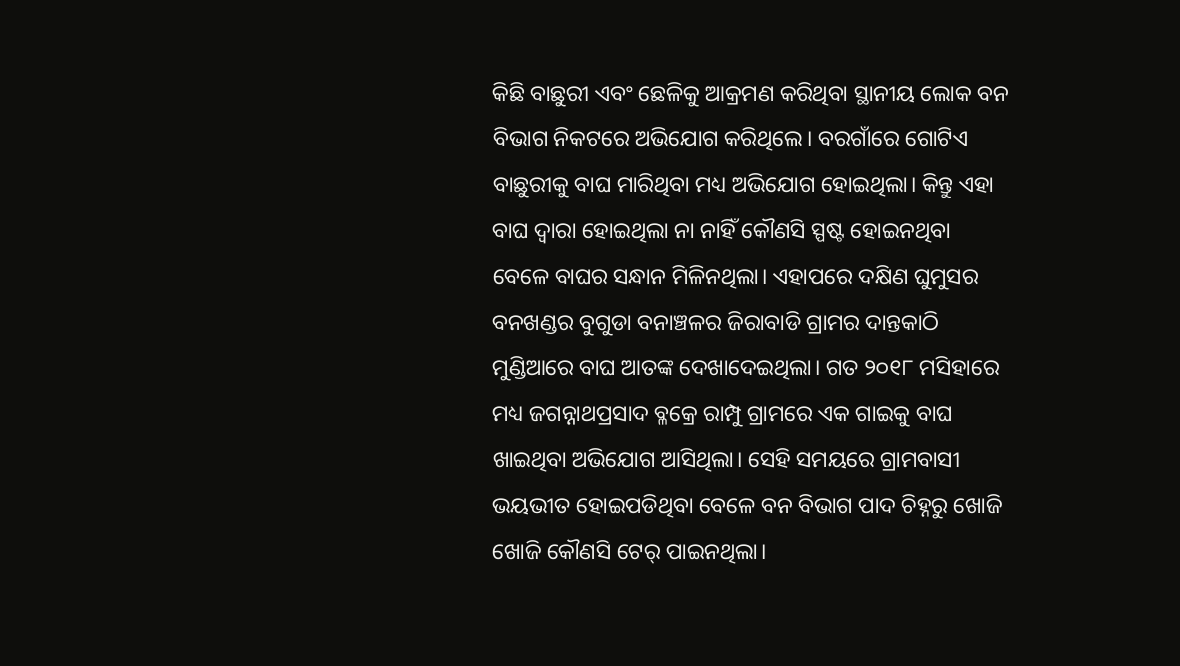କିଛି ବାଛୁରୀ ଏବଂ ଛେଳିକୁ ଆକ୍ରମଣ କରିଥିବା ସ୍ଥାନୀୟ ଲୋକ ବନ ବିଭାଗ ନିକଟରେ ଅଭିଯୋଗ କରିଥିଲେ। ବରଗାଁରେ ଗୋଟିଏ ବାଛୁରୀକୁ ବାଘ ମାରିଥିବା ମଧ୍ୟ ଅଭିଯୋଗ ହୋଇଥିଲା। କିନ୍ତୁ ଏହା ବାଘ ଦ୍ବାରା ହୋଇଥିଲା ନା ନାହିଁ କୌଣସି ସ୍ପଷ୍ଟ ହୋଇନଥିବା ବେଳେ ବାଘର ସନ୍ଧାନ ମିଳିନଥିଲା। ଏହାପରେ ଦକ୍ଷିଣ ଘୁମୁସର ବନଖଣ୍ଡର ବୁଗୁଡା ବନାଞ୍ଚଳର ଜିରାବାଡି ଗ୍ରାମର ଦାନ୍ତକାଠି ମୁଣ୍ଡିଆରେ ବାଘ ଆତଙ୍କ ଦେଖାଦେଇଥିଲା। ଗତ ୨୦୧୮ ମସିହାରେ ମଧ୍ୟ ଜଗନ୍ନାଥପ୍ରସାଦ ବ୍ଳକ୍ରେ ରାମ୍ପୁ ଗ୍ରାମରେ ଏକ ଗାଇକୁ ବାଘ ଖାଇଥିବା ଅଭିଯୋଗ ଆସିଥିଲା। ସେହି ସମୟରେ ଗ୍ରାମବାସୀ ଭୟଭୀତ ହୋଇପଡିଥିବା ବେଳେ ବନ ବିଭାଗ ପାଦ ଚିହ୍ନରୁ ଖୋଜି ଖୋଜି କୌଣସି ଟେର୍ ପାଇନଥିଲା।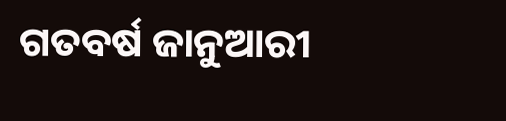ଗତବର୍ଷ ଜାନୁଆରୀ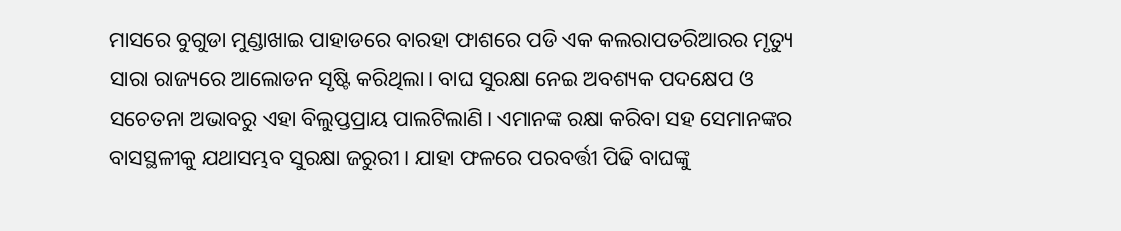ମାସରେ ବୁଗୁଡା ମୁଣ୍ଡାଖାଇ ପାହାଡରେ ବାରହା ଫାଶରେ ପଡି ଏକ କଲରାପତରିଆରର ମୃତ୍ୟୁ ସାରା ରାଜ୍ୟରେ ଆଲୋଡନ ସୃଷ୍ଟି କରିଥିଲା। ବାଘ ସୁରକ୍ଷା ନେଇ ଅବଶ୍ୟକ ପଦକ୍ଷେପ ଓ ସଚେତନା ଅଭାବରୁ ଏହା ବିଲୁପ୍ତପ୍ରାୟ ପାଲଟିଲାଣି। ଏମାନଙ୍କ ରକ୍ଷା କରିବା ସହ ସେମାନଙ୍କର ବାସସ୍ଥଳୀକୁ ଯଥାସମ୍ଭବ ସୁରକ୍ଷା ଜରୁରୀ। ଯାହା ଫଳରେ ପରବର୍ତ୍ତୀ ପିଢି ବାଘଙ୍କୁ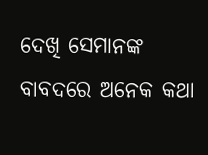ଦେଖି ସେମାନଙ୍କ ବାବଦରେ ଅନେକ କଥା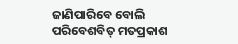ଜାଣିପାରିବେ ବୋଲି ପରିବେଶବିତ୍ ମତପ୍ରକାଶ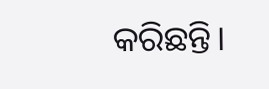କରିଛନ୍ତି।